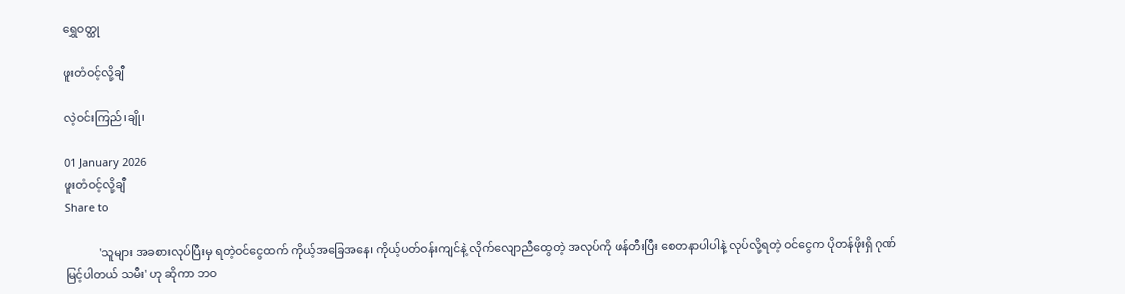ရွှေဝတ္ထု

ဖူးတံဝင့်လို့ချီ

လဲ့ဝင်းကြည်၊ချို၊

01 January 2026
ဖူးတံဝင့်လို့ချီ
Share to

            'သူများ အခစားလုပ်ပြီးမှ ရတဲ့ဝင်ငွေထက် ကိုယ့်အခြေအနေ၊ ကိုယ့်ပတ်ဝန်းကျင်နဲ့ လိုက်လျောညီထွေတဲ့ အလုပ်ကို ဖန်တီးပြီး စေတနာပါပါနဲ့ လုပ်လို့ရတဲ့ ဝင်ငွေက ပိုတန်ဖိုးရှိ ဂုဏ်မြင့်ပါတယ် သမီး' ဟု ဆိုကာ ဘဝ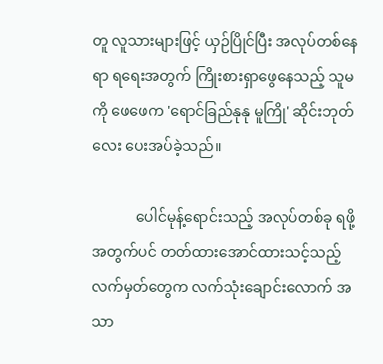တူ လူသားများဖြင့် ယှဉ်ပြိုင်ပြီး အလုပ်တစ်နေရာ ရရေးအတွက် ကြိုးစားရှာဖွေနေသည့် သူမကို ဖေဖေက 'ရောင်ခြည်နုနု မူကြို' ဆိုင်းဘုတ်လေး ပေးအပ်ခဲ့သည်။

            ပေါင်မုန့်ရောင်းသည့် အလုပ်တစ်ခု ရဖို့အတွက်ပင် တတ်ထားအောင်ထားသင့်သည့် လက်မှတ်တွေက လက်သုံးချောင်းလောက် အသာ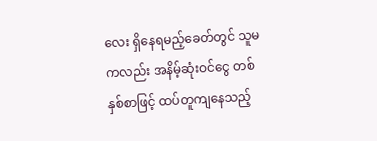လေး ရှိနေရမည့်ခေတ်တွင် သူမကလည်း အနိမ့်ဆုံးဝင်ငွေ တစ်နှစ်စာဖြင့် ထပ်တူကျနေသည့်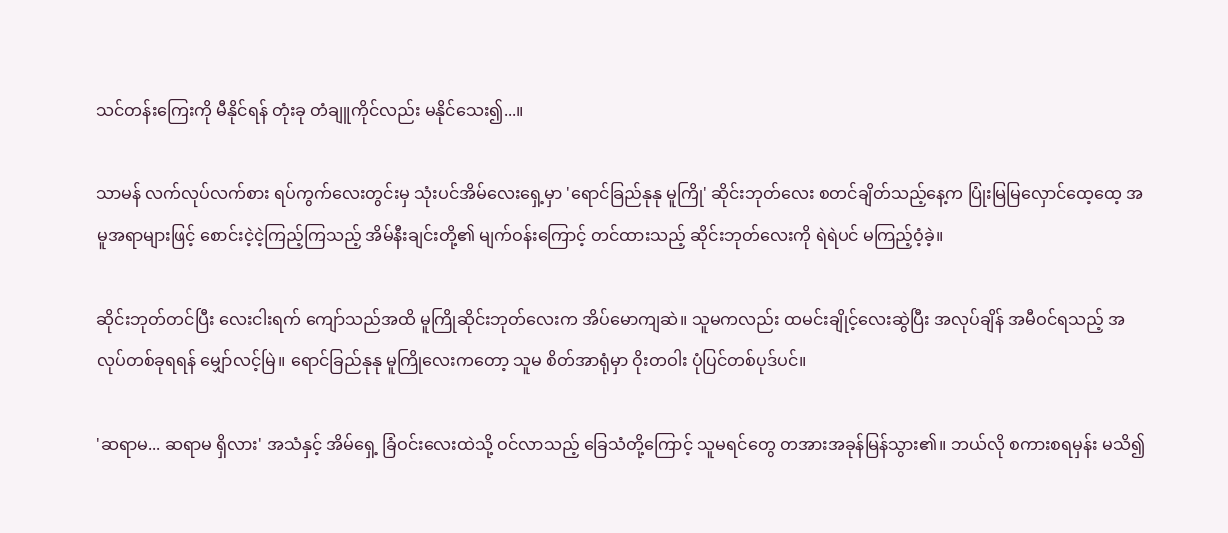သင်တန်းကြေးကို မီနိုင်ရန် တုံးခု တံချူကိုင်လည်း မနိုင်သေး၍...။

သာမန် လက်လုပ်လက်စား ရပ်ကွက်လေးတွင်းမှ သုံးပင်အိမ်လေးရှေ့မှာ 'ရောင်ခြည်နုနု မူကြို' ဆိုင်းဘုတ်လေး စတင်ချိတ်သည့်နေ့က ပြုံးမြမြလှောင်ထေ့ထေ့ အမူအရာများဖြင့် စောင်းငဲ့ငဲ့ကြည့်ကြသည့် အိမ်နီးချင်းတို့၏ မျက်ဝန်းကြောင့် တင်ထားသည့် ဆိုင်းဘုတ်လေးကို ရဲရဲပင် မကြည့်ဝံ့ခဲ့။

ဆိုင်းဘုတ်တင်ပြီး လေးငါးရက် ကျော်သည်အထိ မူကြိုဆိုင်းဘုတ်လေးက အိပ်မောကျဆဲ။ သူမကလည်း ထမင်းချိုင့်လေးဆွဲပြီး အလုပ်ချိန် အမီဝင်ရသည့် အလုပ်တစ်ခုရရန် မျှော်လင့်မြဲ။ ရောင်ခြည်နုနု မူကြိုလေးကတော့ သူမ စိတ်အာရုံမှာ ဝိုးတဝါး ပုံပြင်တစ်ပုဒ်ပင်။

'ဆရာမ... ဆရာမ ရှိလား' အသံနှင့် အိမ်ရှေ့ ခြံဝင်းလေးထဲသို့ ဝင်လာသည့် ခြေသံတို့ကြောင့် သူမရင်တွေ တအားအခုန်မြန်သွား၏။ ဘယ်လို စကားစရမှန်း မသိ၍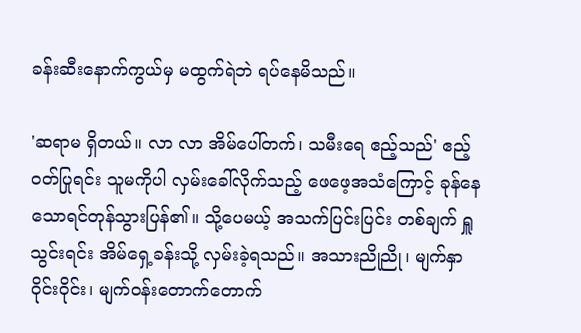ခန်းဆီးနောက်ကွယ်မှ မထွက်ရဲဘဲ ရပ်နေမိသည်။

'ဆရာမ ရှိတယ်။ လာ လာ အိမ်ပေါ်တက်၊ သမီးရေ ဧည့်သည်' ဧည့်ဝတ်ပြုရင်း သူမကိုပါ လှမ်းခေါ်လိုက်သည့် ဖေဖေ့အသံကြောင့် ခုန်နေသောရင်တုန်သွားပြန်၏။ သို့ပေမယ့် အသက်ပြင်းပြင်း တစ်ချက် ရှူသွင်းရင်း အိမ်ရှေ့ခန်းသို့ လှမ်းခဲ့ရသည်။ အသားညိုညို၊ မျက်နှာဝိုင်းဝိုင်း၊ မျက်ဝန်းတောက်တောက်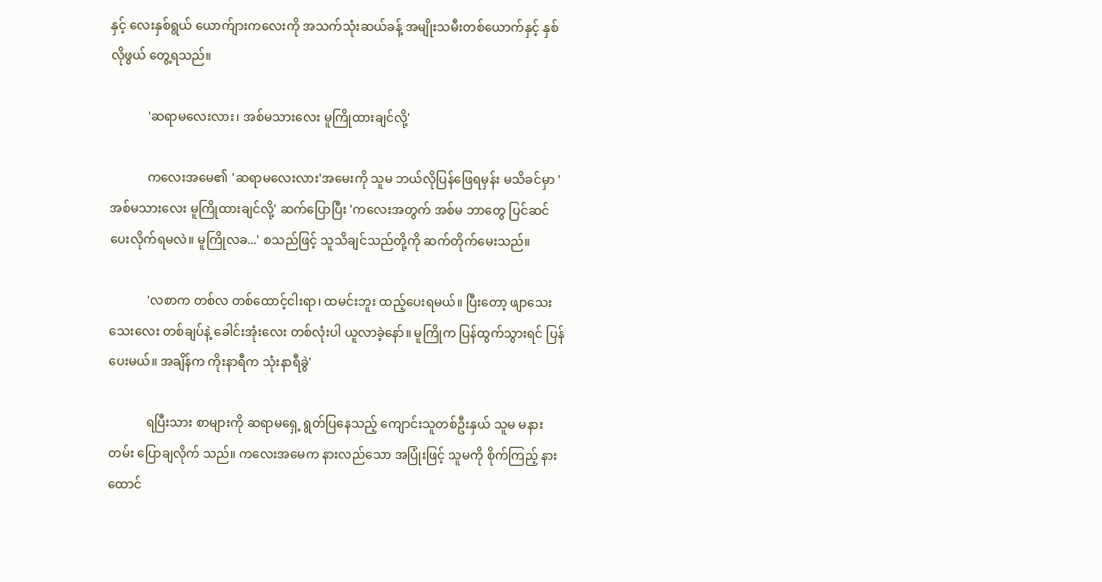နှင့် လေးနှစ်ရွယ် ယောက်ျားကလေးကို အသက်သုံးဆယ်ခန့် အမျိုးသမီးတစ်ယောက်နှင့် နှစ်လိုဖွယ် တွေ့ရသည်။

            'ဆရာမလေးလား၊ အစ်မသားလေး မူကြိုထားချင်လို့'

            ကလေးအမေ၏ 'ဆရာမလေးလား'အမေးကို သူမ ဘယ်လိုပြန်ဖြေရမှန်း မသိခင်မှာ 'အစ်မသားလေး မူကြိုထားချင်လို့' ဆက်ပြောပြီး 'ကလေးအတွက် အစ်မ ဘာတွေ ပြင်ဆင်ပေးလိုက်ရမလဲ။ မူကြိုလခ...' စသည်ဖြင့် သူသိချင်သည်တို့ကို ဆက်တိုက်မေးသည်။

            'လစာက တစ်လ တစ်ထောင့်ငါးရာ၊ ထမင်းဘူး ထည့်ပေးရမယ်။ ပြီးတော့ ဖျာသေးသေးလေး တစ်ချပ်နဲ့ ခေါင်းအုံးလေး တစ်လုံးပါ ယူလာခဲ့နော်။ မူကြိုက ပြန်ထွက်သွားရင် ပြန်ပေးမယ်။ အချိန်က ကိုးနာရီက သုံးနာရီခွဲ'

            ရပြီးသား စာများကို ဆရာမရှေ့ ရွတ်ပြနေသည့် ကျောင်းသူတစ်ဦးနှယ် သူမ မနားတမ်း ပြောချလိုက် သည်။ ကလေးအမေက နားလည်သော အပြုံးဖြင့် သူမကို စိုက်ကြည့် နားထောင်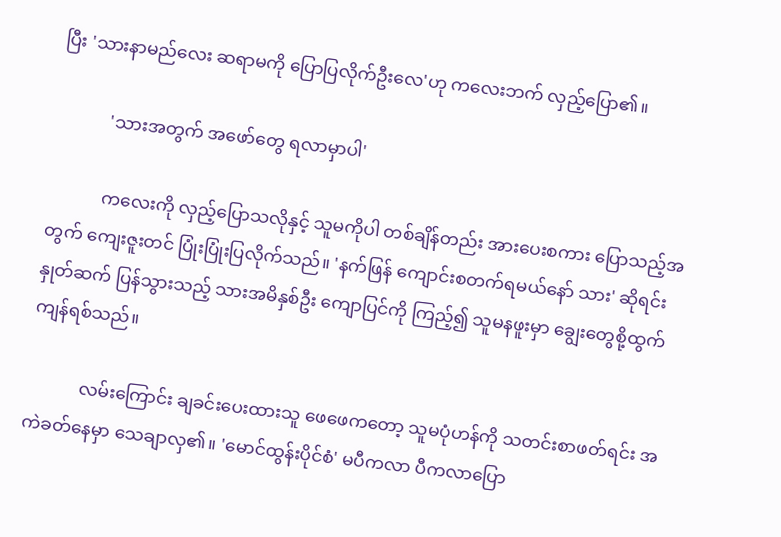ပြီး 'သားနာမည်လေး ဆရာမကို ပြောပြလိုက်ဦးလေ'ဟု ကလေးဘက် လှည့်ပြော၏။

            'သားအတွက် အဖော်တွေ ရလာမှာပါ'

            ကလေးကို လှည့်ပြောသလိုနှင့် သူမကိုပါ တစ်ချိန်တည်း အားပေးစကား ပြောသည့်အတွက် ကျေးဇူးတင် ပြုံးပြုံးပြလိုက်သည်။ 'နက်ဖြန် ကျောင်းစတက်ရမယ်နော် သား' ဆိုရင်း နှုတ်ဆက် ပြန်သွားသည့် သားအမိနှစ်ဦး ကျောပြင်ကို ကြည့်၍ သူမနဖူးမှာ ချွေးတွေစို့ထွက်ကျန်ရစ်သည်။

            လမ်းကြောင်း ချခင်းပေးထားသူ ဖေဖေကတော့ သူမပုံဟန်ကို သတင်းစာဖတ်ရင်း အကဲခတ်နေမှာ သေချာလှ၏။ 'မောင်ထွန်းပိုင်စံ' မပီကလာ ပီကလာပြော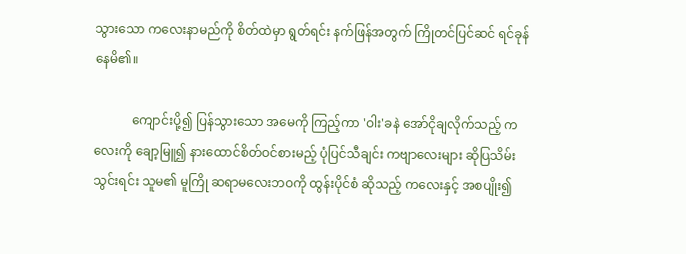သွားသော ကလေးနာမည်ကို စိတ်ထဲမှာ ရွတ်ရင်း နက်ဖြန်အတွက် ကြိုတင်ပြင်ဆင် ရင်ခုန်နေမိ၏။

            ကျောင်းပို့၍ ပြန်သွားသော အမေကို ကြည့်ကာ 'ဝါး'ခနဲ အော်ငိုချလိုက်သည့် ကလေးကို ချော့မြူ၍ နားထောင်စိတ်ဝင်စားမည့် ပုံပြင်သီချင်း ကဗျာလေးများ ဆိုပြသိမ်းသွင်းရင်း သူမ၏ မူကြို ဆရာမလေးဘဝကို ထွန်းပိုင်စံ ဆိုသည့် ကလေးနှင့် အစပျိုး၍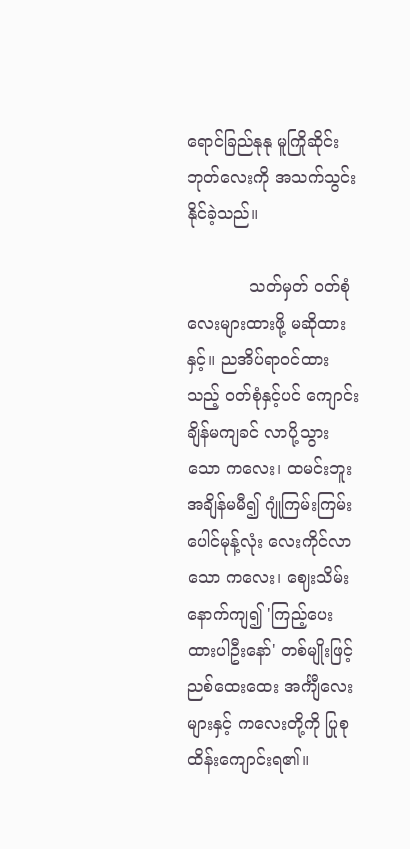ရောင်ခြည်နုနု မူကြိုဆိုင်းဘုတ်လေးကို အသက်သွင်းနိုင်ခဲ့သည်။

            သတ်မှတ် ဝတ်စုံလေးများထားဖို့ မဆိုထားနှင့်။ ညအိပ်ရာဝင်ထားသည့် ဝတ်စုံနှင့်ပင် ကျောင်းချိန်မကျခင် လာပို့သွားသော ကလေး၊ ထမင်းဘူး အချိန်မမီ၍ ဂျုံကြမ်းကြမ်း ပေါင်မုန့်လုံး လေးကိုင်လာသော ကလေး၊ ဈေးသိမ်း နောက်ကျ၍ 'ကြည့်ပေးထားပါဦးနော်' တစ်မျိုးဖြင့် ညစ်ထေးထေး အင်္ကျီလေးများနှင့် ကလေးတို့ကို ပြုစုထိန်းကျောင်းရ၏။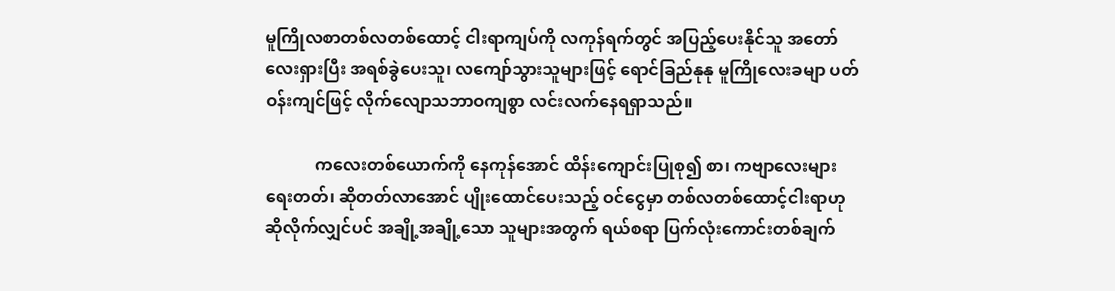မူကြိုလစာတစ်လတစ်ထောင့် ငါးရာကျပ်ကို လကုန်ရက်တွင် အပြည့်ပေးနိုင်သူ အတော်လေးရှားပြီး အရစ်ခွဲပေးသူ၊ လကျော်သွားသူများဖြင့် ရောင်ခြည်နုနု မူကြိုလေးခမျာ ပတ်ဝန်းကျင်ဖြင့် လိုက်လျောသဘာဝကျစွာ လင်းလက်နေရရှာသည်။

            ကလေးတစ်ယောက်ကို နေကုန်အောင် ထိန်းကျောင်းပြုစု၍ စာ၊ ကဗျာလေးများ ရေးတတ်၊ ဆိုတတ်လာအောင် ပျိုးထောင်ပေးသည့် ဝင်ငွေမှာ တစ်လတစ်ထောင့်ငါးရာဟု ဆိုလိုက်လျှင်ပင် အချို့အချို့သော သူများအတွက် ရယ်စရာ ပြက်လုံးကောင်းတစ်ချက်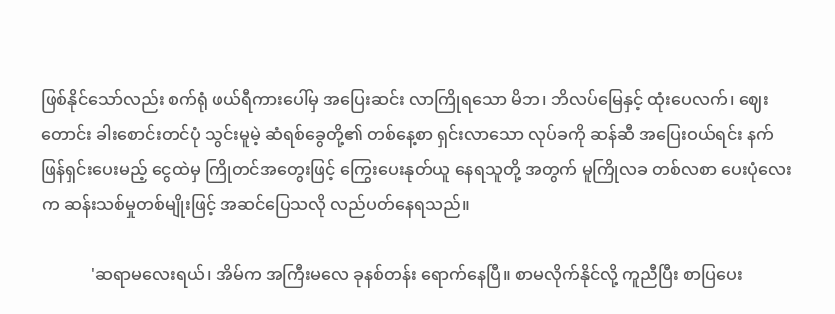ဖြစ်နိုင်သော်လည်း စက်ရုံ ဖယ်ရီကားပေါ်မှ အပြေးဆင်း လာကြိုရသော မိဘ၊ ဘိလပ်မြေနှင့် ထုံးပေလက်၊ ဈေးတောင်း ခါးစောင်းတင်ပုံ သွင်းမူမဲ့ ဆံရစ်ခွေတို့၏ တစ်နေ့စာ ရှင်းလာသော လုပ်ခကို ဆန်ဆီ အပြေးဝယ်ရင်း နက်ဖြန်ရှင်းပေးမည့် ငွေထဲမှ ကြိုတင်အတွေးဖြင့် ကြွေးပေးနုတ်ယူ နေရသူတို့ အတွက် မူကြိုလခ တစ်လစာ ပေးပုံလေးက ဆန်းသစ်မှုတစ်မျိုးဖြင့် အဆင်ပြေသလို လည်ပတ်နေရသည်။

            'ဆရာမလေးရယ်၊ အိမ်က အကြီးမလေ ခုနစ်တန်း ရောက်နေပြီ။ စာမလိုက်နိုင်လို့ ကူညီပြီး စာပြပေး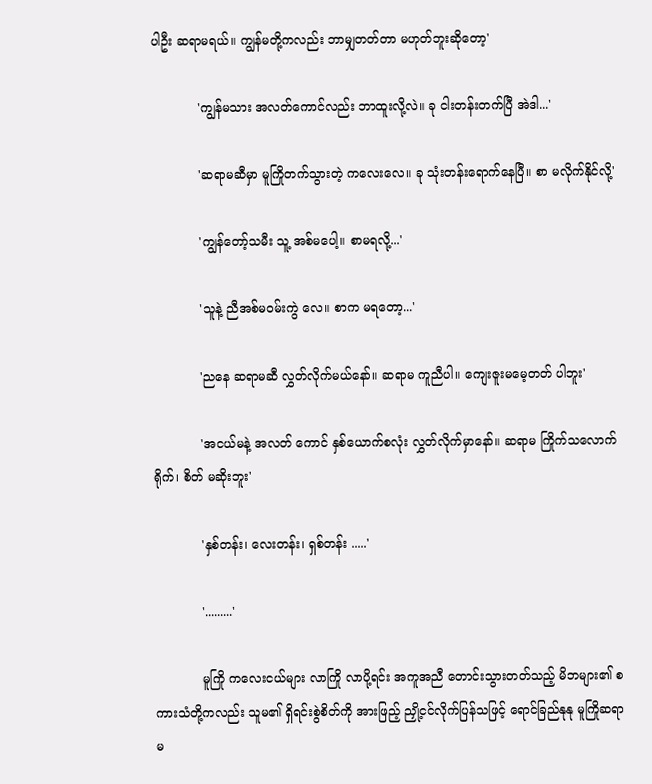ပါဦး ဆရာမရယ်။ ကျွန်မတို့ကလည်း ဘာမျှတတ်တာ မဟုတ်ဘူးဆိုတော့'

            'ကျွန်မသား အလတ်ကောင်လည်း ဘာထူးလို့လဲ။ ခု ငါးတန်းတက်ပြီ အဲဒါ...'

            'ဆရာမဆီမှာ မူကြိုတက်သွားတဲ့ ကလေးလေ။ ခု သုံးတန်းရောက်နေပြီ။ စာ မလိုက်နိုင်လို့'

            'ကျွန်တော့်သမီး သူ့ အစ်မပေါ့။ စာမရလို့...'

            'သူနဲ့ ညီအစ်မဝမ်းကွဲ လေ။ စာက မရတော့...'

            'ညနေ ဆရာမဆီ လွှတ်လိုက်မယ်နော်။ ဆရာမ ကူညီပါ။ ကျေးဇူးမမေ့တတ် ပါဘူး'

            'အငယ်မနဲ့ အလတ် ကောင် နှစ်ယောက်စလုံး လွှတ်လိုက်မှာနော်။ ဆရာမ ကြိုက်သလောက် ရိုက်၊ စိတ် မဆိုးဘူး'

            'နှစ်တန်း၊ လေးတန်း၊ ရှစ်တန်း .....'

            '.........'

            မူကြို ကလေးငယ်များ လာကြို လာပို့ရင်း အကူအညီ တောင်းသွားတတ်သည့် မိဘများ၏ စကားသံတို့ကလည်း သူမ၏ ရှိရင်းစွဲစိတ်ကို အားဖြည့် ညှို့ငင်လိုက်ပြန်သဖြင့် ရောင်ခြည်နုနု မူကြိုဆရာမ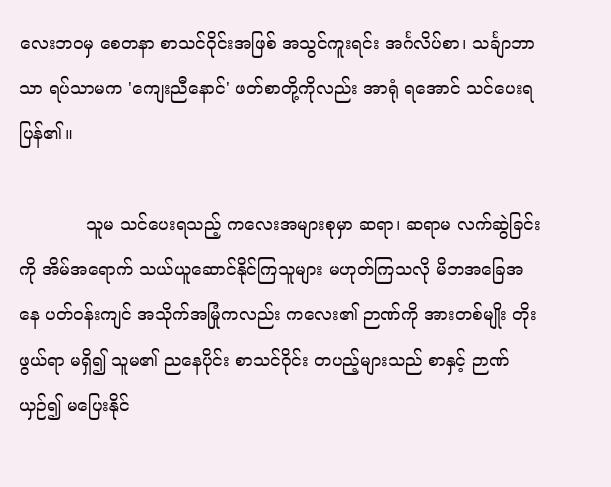လေးဘဝမှ စေတနာ စာသင်ဝိုင်းအဖြစ် အသွင်ကူးရင်း အင်္ဂလိပ်စာ၊ သင်္ချာဘာသာ ရပ်သာမက 'ကျေးညီနောင်' ဖတ်စာတို့ကိုလည်း အာရုံ ရအောင် သင်ပေးရပြန်၏။

            သူမ သင်ပေးရသည့် ကလေးအများစုမှာ ဆရာ၊ ဆရာမ လက်ဆွဲခြင်းကို အိမ်အရောက် သယ်ယူဆောင်နိုင်ကြသူများ မဟုတ်ကြသလို မိဘအခြေအနေ ပတ်ဝန်းကျင် အသိုက်အမြုံကလည်း ကလေး၏ ဉာဏ်ကို အားတစ်မျိုး တိုးဖွယ်ရာ မရှိ၍ သူမ၏ ညနေပိုင်း စာသင်ဝိုင်း တပည့်များသည် စာနှင့် ဉာဏ်ယှဉ်၍ မပြေးနိုင်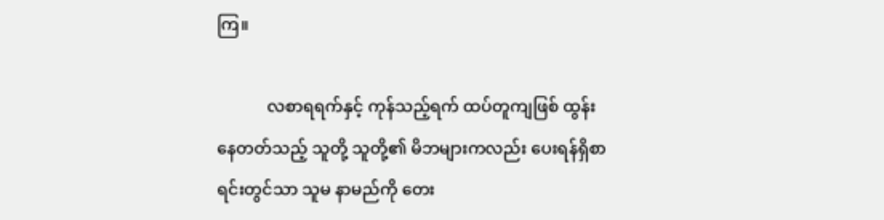ကြ။

            လစာရရက်နှင့် ကုန်သည့်ရက် ထပ်တူကျဖြစ် ထွန်းနေတတ်သည့် သူတို့ သူတို့၏ မိဘများကလည်း ပေးရန်ရှိစာရင်းတွင်သာ သူမ နာမည်ကို တေး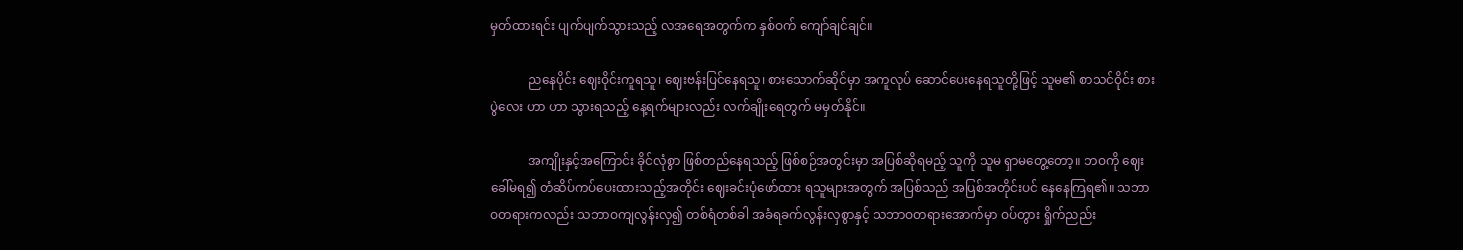မှတ်ထားရင်း ပျက်ပျက်သွားသည့် လအရေအတွက်က နှစ်ဝက် ကျော်ချင်ချင်။

            ညနေပိုင်း ဈေးဝိုင်းကူရသူ၊ ဈေးဗန်းပြင်နေရသူ၊ စားသောက်ဆိုင်မှာ အကူလုပ် ဆောင်ပေးနေရသူတို့ဖြင့် သူမ၏ စာသင်ဝိုင်း စားပွဲလေး ဟာ ဟာ သွားရသည့် နေ့ရက်များလည်း လက်ချိုးရေတွက် မမှတ်နိုင်။

            အကျိုးနှင့်အကြောင်း ခိုင်လုံစွာ ဖြစ်တည်နေရသည့် ဖြစ်စဉ်အတွင်းမှာ အပြစ်ဆိုရမည့် သူကို သူမ ရှာမတွေ့တော့။ ဘဝကို ဈေးခေါ်မရ၍ တံဆိပ်ကပ်ပေးထားသည့်အတိုင်း ဈေးခင်းပုံဖော်ထား ရသူများအတွက် အပြစ်သည် အပြစ်အတိုင်းပင် နေနေကြရ၏။ သဘာဝတရားကလည်း သဘာဝကျလွန်းလှ၍ တစ်ရံတစ်ခါ အခံရခက်လွန်းလှစွာနှင့် သဘာဝတရားအောက်မှာ ဝပ်တွား ရှိုက်ညည်း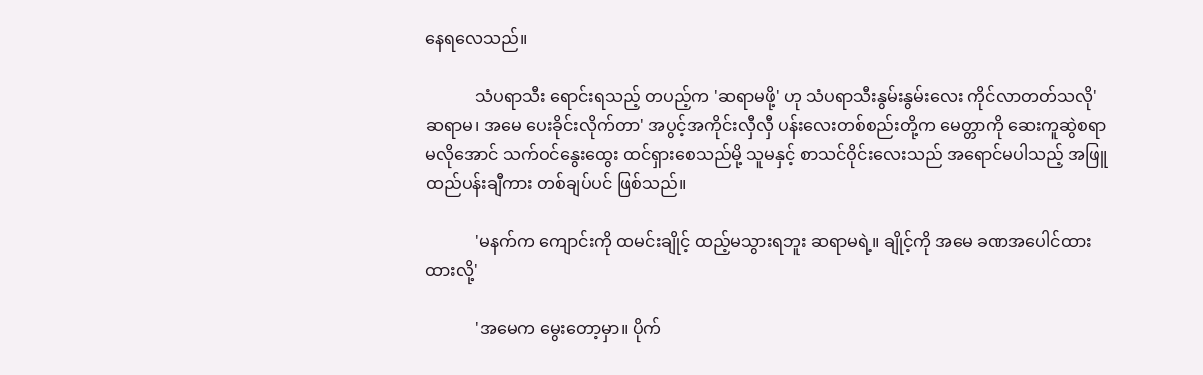နေရလေသည်။

            သံပရာသီး ရောင်းရသည့် တပည့်က 'ဆရာမဖို့' ဟု သံပရာသီးနွမ်းနွမ်းလေး ကိုင်လာတတ်သလို'ဆရာမ၊ အမေ ပေးခိုင်းလိုက်တာ' အပွင့်အကိုင်းလှီလှီ ပန်းလေးတစ်စည်းတို့က မေတ္တာကို ဆေးကူဆွဲစရာ မလိုအောင် သက်ဝင်နွေးထွေး ထင်ရှားစေသည်မို့ သူမနှင့် စာသင်ဝိုင်းလေးသည် အရောင်မပါသည့် အဖြူထည်ပန်းချီကား တစ်ချပ်ပင် ဖြစ်သည်။

            'မနက်က ကျောင်းကို ထမင်းချိုင့် ထည့်မသွားရဘူး ဆရာမရဲ့။ ချိုင့်ကို အမေ ခဏအပေါင်ထားထားလို့'

            'အမေက မွေးတော့မှာ။ ပိုက်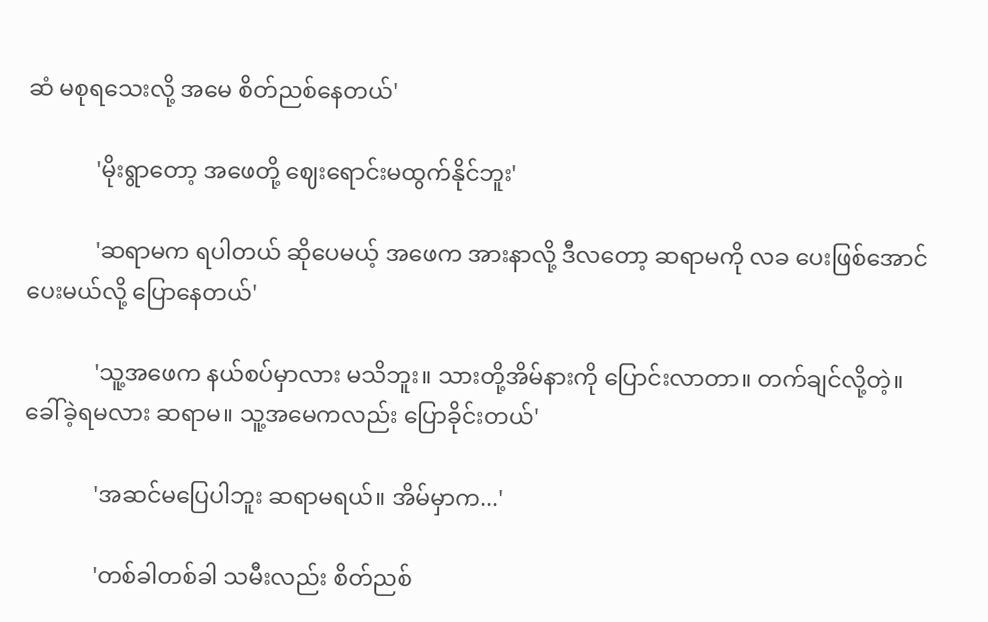ဆံ မစုရသေးလို့ အမေ စိတ်ညစ်နေတယ်'

            'မိုးရွာတော့ အဖေတို့ ဈေးရောင်းမထွက်နိုင်ဘူး'

            'ဆရာမက ရပါတယ် ဆိုပေမယ့် အဖေက အားနာလို့ ဒီလတော့ ဆရာမကို လခ ပေးဖြစ်အောင် ပေးမယ်လို့ ပြောနေတယ်'

            'သူ့အဖေက နယ်စပ်မှာလား မသိဘူး။ သားတို့အိမ်နားကို ပြောင်းလာတာ။ တက်ချင်လို့တဲ့။ ခေါ်ခဲ့ရမလား ဆရာမ။ သူ့အမေကလည်း ပြောခိုင်းတယ်'

            'အဆင်မပြေပါဘူး ဆရာမရယ်။ အိမ်မှာက...'

            'တစ်ခါတစ်ခါ သမီးလည်း စိတ်ညစ်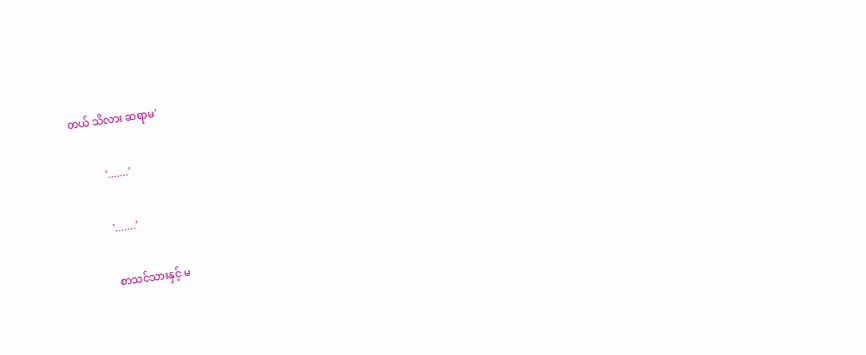တယ် သိလား ဆရာမ'

            '.......'

            '.......'

            စာသင်သားနှင့် မ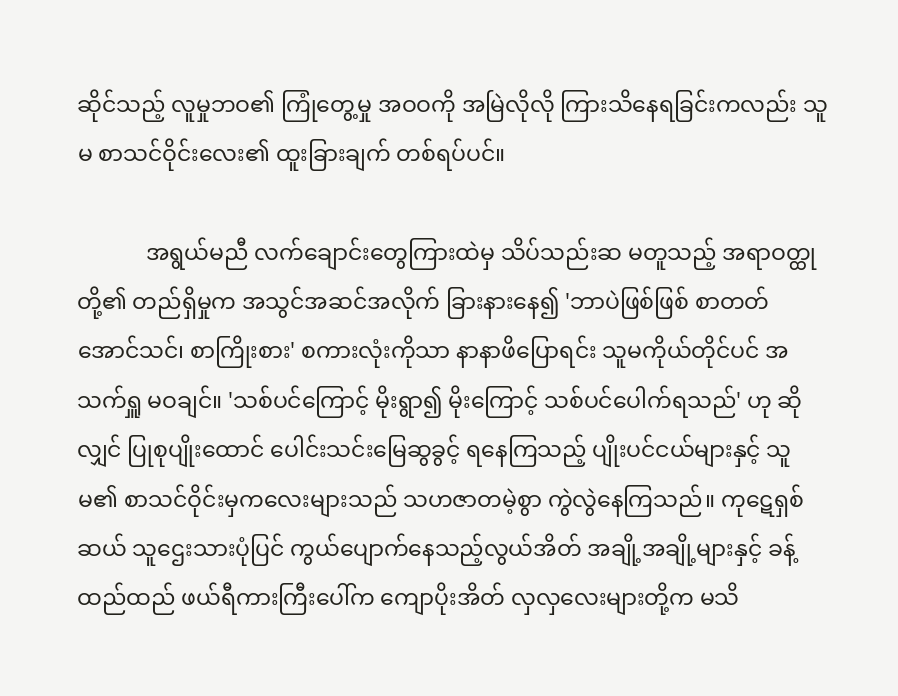ဆိုင်သည့် လူမှုဘဝ၏ ကြုံတွေ့မှု အဝဝကို အမြဲလိုလို ကြားသိနေရခြင်းကလည်း သူမ စာသင်ဝိုင်းလေး၏ ထူးခြားချက် တစ်ရပ်ပင်။

            အရွယ်မညီ လက်ချောင်းတွေကြားထဲမှ သိပ်သည်းဆ မတူသည့် အရာဝတ္ထုတို့၏ တည်ရှိမှုက အသွင်အဆင်အလိုက် ခြားနားနေ၍ 'ဘာပဲဖြစ်ဖြစ် စာတတ်အောင်သင်၊ စာကြိုးစား' စကားလုံးကိုသာ နာနာဖိပြောရင်း သူမကိုယ်တိုင်ပင် အသက်ရှူ မဝချင်။ 'သစ်ပင်ကြောင့် မိုးရွာ၍ မိုးကြောင့် သစ်ပင်ပေါက်ရသည်' ဟု ဆိုလျှင် ပြုစုပျိုးထောင် ပေါင်းသင်းမြေဆွခွင့် ရနေကြသည့် ပျိုးပင်ငယ်များနှင့် သူမ၏ စာသင်ဝိုင်းမှကလေးများသည် သဟဇာတမဲ့စွာ ကွဲလွဲနေကြသည်။ ကုဋေရှစ်ဆယ် သူဌေးသားပုံပြင် ကွယ်ပျောက်နေသည့်လွယ်အိတ် အချို့အချို့များနှင့် ခန့်ထည်ထည် ဖယ်ရီကားကြီးပေါ်က ကျောပိုးအိတ် လှလှလေးများတို့က မသိ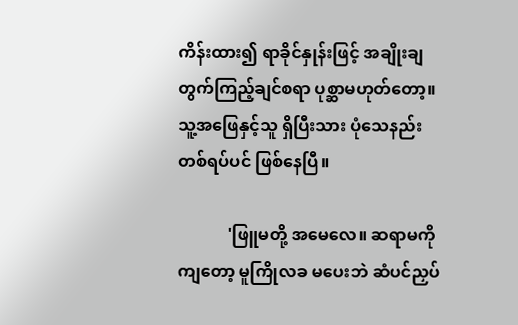ကိန်းထား၍ ရာခိုင်နှုန်းဖြင့် အချိုးချတွက်ကြည့်ချင်စရာ ပုစ္ဆာမဟုတ်တော့။ သူ့အဖြေနှင့်သူ ရှိပြီးသား ပုံသေနည်း တစ်ရပ်ပင် ဖြစ်နေပြီ။

            'ဖြူမတို့ အမေလေ။ ဆရာမကိုကျတော့ မူကြိုလခ မပေးဘဲ ဆံပင်ညှပ်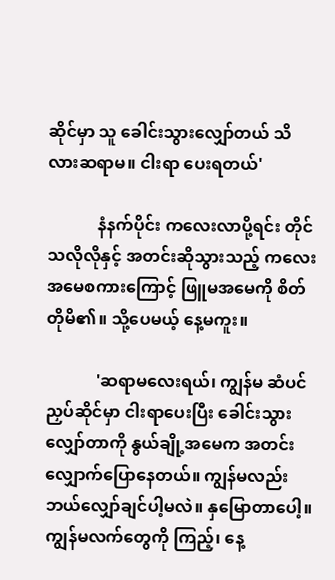ဆိုင်မှာ သူ ခေါင်းသွားလျှော်တယ် သိလားဆရာမ။ ငါးရာ ပေးရတယ်'

            နံနက်ပိုင်း ကလေးလာပို့ရင်း တိုင်သလိုလိုနှင့် အတင်းဆိုသွားသည့် ကလေးအမေစကားကြောင့် ဖြူမအမေကို စိတ်တိုမိ၏။ သို့ပေမယ့် နေ့မကူး။

            'ဆရာမလေးရယ်၊ ကျွန်မ ဆံပင်ညှပ်ဆိုင်မှာ ငါးရာပေးပြီး ခေါင်းသွားလျှော်တာကို နွယ်ချို့အမေက အတင်းလျှောက်ပြောနေတယ်။ ကျွန်မလည်း ဘယ်လျှော်ချင်ပါ့မလဲ။ နှမြောတာပေါ့။ ကျွန်မလက်တွေကို ကြည့်၊ နေ့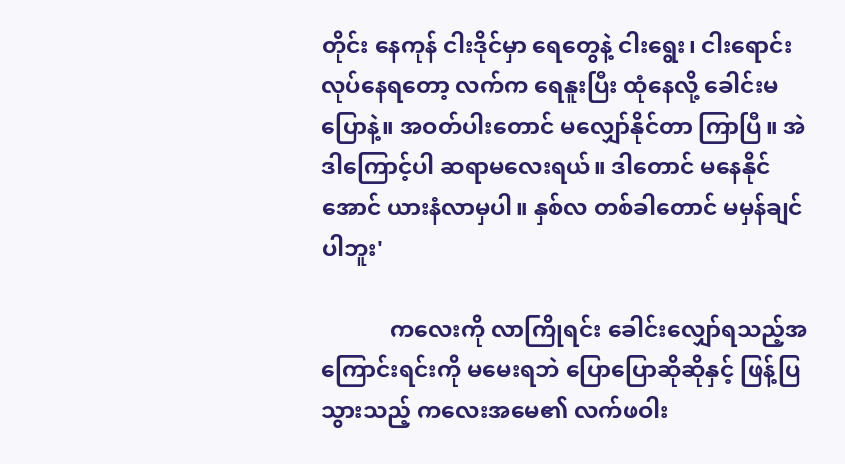တိုင်း နေကုန် ငါးဒိုင်မှာ ရေတွေနဲ့ ငါးရွေး၊ ငါးရောင်းလုပ်နေရတော့ လက်က ရေနူးပြီး ထုံနေလို့ ခေါင်းမပြောနဲ့။ အဝတ်ပါးတောင် မလျှော်နိုင်တာ ကြာပြီ။ အဲဒါကြောင့်ပါ ဆရာမလေးရယ်။ ဒါတောင် မနေနိုင်အောင် ယားနံလာမှပါ။ နှစ်လ တစ်ခါတောင် မမှန်ချင်ပါဘူး'

            ကလေးကို လာကြိုရင်း ခေါင်းလျှော်ရသည့်အကြောင်းရင်းကို မမေးရဘဲ ပြောပြောဆိုဆိုနှင့် ဖြန့်ပြသွားသည့် ကလေးအမေ၏ လက်ဖဝါး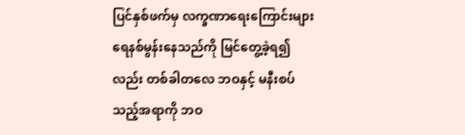ပြင်နှစ်ဖက်မှ လက္ခဏာရေးကြောင်းများ ရေနစ်မွန်းနေသည်ကို မြင်တွေ့ခဲ့ရ၍လည်း တစ်ခါတလေ ဘဝနှင့် မနီးစပ်သည့်အရာကို ဘဝ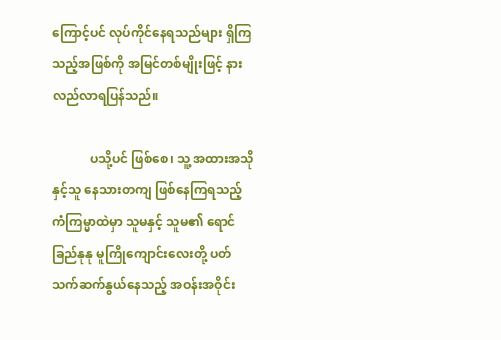ကြောင့်ပင် လုပ်ကိုင်နေရသည်များ ရှိကြသည့်အဖြစ်ကို အမြင်တစ်မျိုးဖြင့် နားလည်လာရပြန်သည်။

            ပသို့ပင် ဖြစ်စေ၊ သူ့ အထားအသိုနှင့်သူ နေသားတကျ ဖြစ်နေကြရသည့် ကံကြမ္မာထဲမှာ သူမနှင့် သူမ၏ ရောင်ခြည်နုနု မူကြိုကျောင်းလေးတို့ ပတ်သက်ဆက်နွယ်နေသည့် အဝန်းအဝိုင်း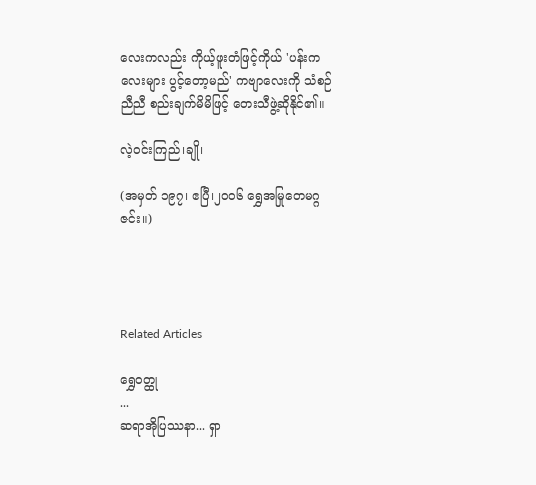လေးကလည်း ကိုယ့်ဖူးတံဖြင့်ကိုယ် 'ပန်းကလေးများ ပွင့်တော့မည်' ကဗျာလေးကို သံစဉ်ညီညီ စည်းချက်မိမိဖြင့် တေးသီဖွဲ့ဆိုနိုင်၏။

လဲ့ဝင်းကြည်၊ချို၊

(အမှတ် ၁၉၇၊ ဧပြီ၊၂၀၀၆ ရွှေအမြုတေမဂ္ဂဇင်း။)




Related Articles

ရွှေဝတ္ထု
...
ဆရာအိုပြဿနာ... ရှာ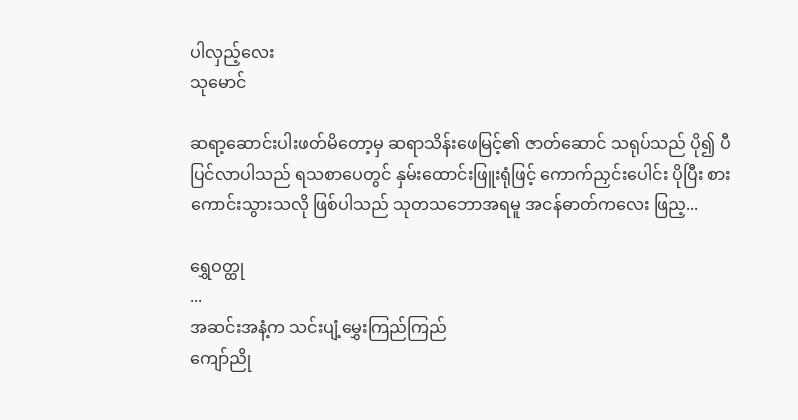ပါလှည့်လေး
သုမောင်

ဆရာ့ဆောင်းပါးဖတ်မိတော့မှ ဆရာသိန်းဖေမြင့်၏ ဇာတ်ဆောင် သရုပ်သည် ပို၍ ပီပြင်လာပါသည် ရသစာပေတွင် နှမ်းထောင်းဖြူးရုံဖြင့် ကောက်ညှင်းပေါင်း ပိုပြီး စားကောင်းသွားသလို ဖြစ်ပါသည် သုတသဘောအရမူ အငန်ဓာတ်ကလေး ဖြည့...

ရွှေဝတ္ထု
...
အဆင်းအနံ့က သင်းပျံ့မွှေးကြည်ကြည်
ကျော်ညို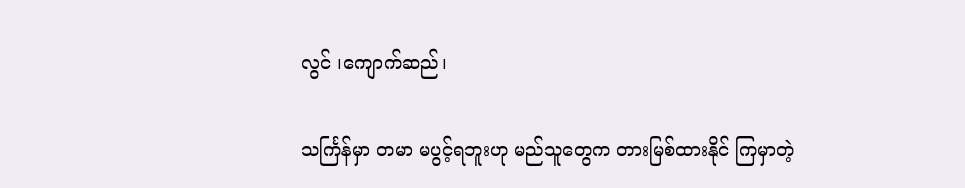လွင် ၊ကျောက်ဆည်၊

သင်္ကြန်မှာ တမာ မပွင့်ရဘူးဟု မည်သူတွေက တားမြစ်ထားနိုင် ကြမှာတဲ့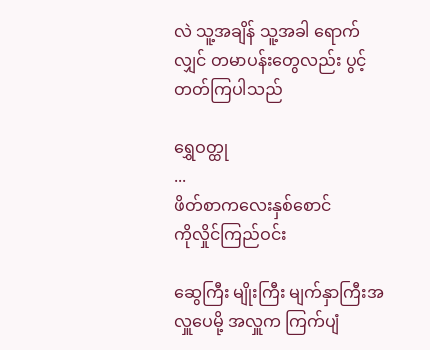လဲ သူ့အချိန် သူ့အခါ ရောက်လျှင် တမာပန်းတွေလည်း ပွင့်တတ်ကြပါသည်

ရွှေဝတ္ထု
...
ဖိတ်စာကလေးနှစ်စောင်
ကိုလှိုင်ကြည်ဝင်း

ဆွေကြီး မျိုးကြီး မျက်နှာကြီးအလှူပေမို့ အလှူက ကြက်ပျံ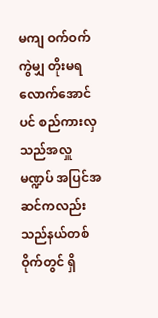မကျ ဝက်ဝက်ကွဲမျှ တိုးမရလောက်အောင်ပင် စည်ကားလှသည်အလှူမဏ္ဍပ် အပြင်အဆင်ကလည်း သည်နယ်တစ်ဝိုက်တွင် ရှိ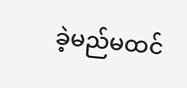ခဲ့မည်မထင်